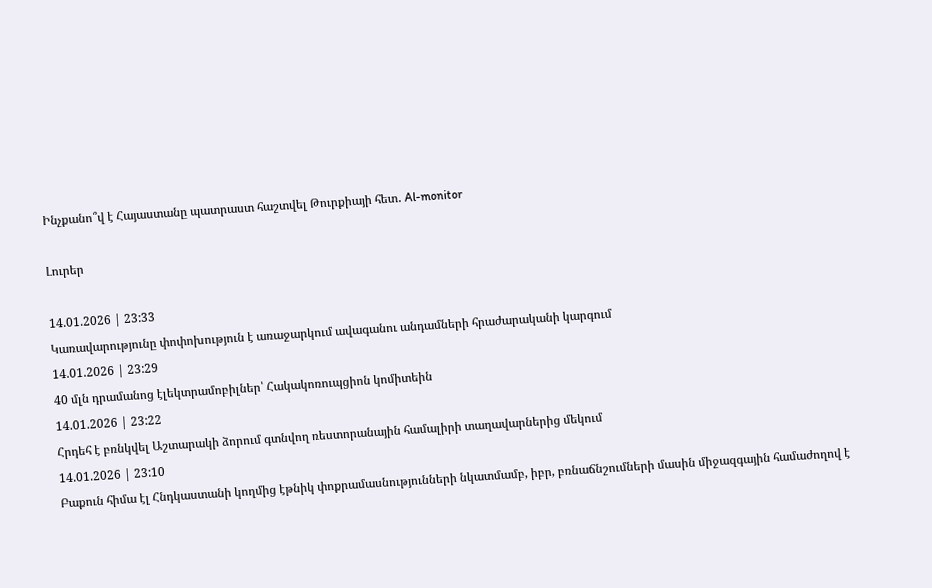Ինչքանո՞վ է Հայաստանը պատրաստ հաշտվել Թուրքիայի հետ․ Al-monitor

Լուրեր

14.01.2026 | 23:33
Կառավարությունը փոփոխություն է առաջարկում ավագանու անդամների հրաժարականի կարգում
14.01.2026 | 23:29
40 մլն դրամանոց էլեկտրամոբիլներ՝ Հակակոռուպցիոն կոմիտեին
14.01.2026 | 23:22
Հրդեհ է բռնկվել Աշտարակի ձորում գտնվող ռեստորանային համալիրի տաղավարներից մեկում
14.01.2026 | 23:10
Բաքուն հիմա էլ Հնդկաստանի կողմից էթնիկ փոքրամասնությունների նկատմամբ, իբր, բռնաճնշումների մասին միջազգային համաժողով է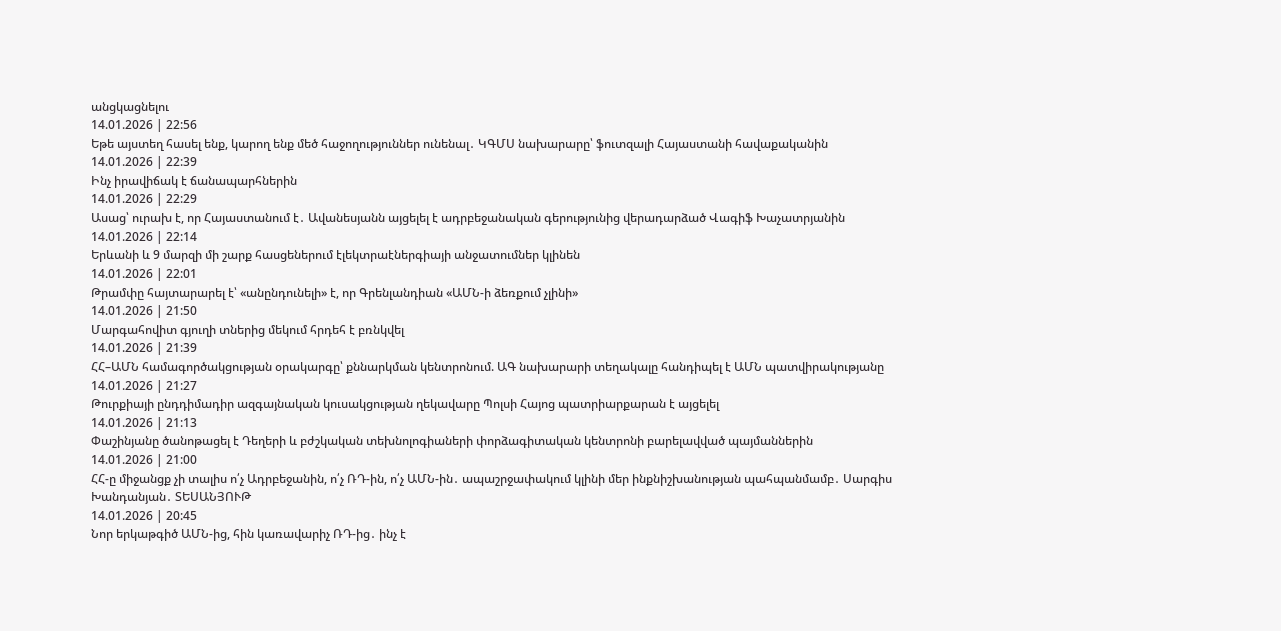անցկացնելու
14.01.2026 | 22:56
Եթե այստեղ հասել ենք, կարող ենք մեծ հաջողություններ ունենալ․ ԿԳՄՍ նախարարը՝ ֆուտզալի Հայաստանի հավաքականին
14.01.2026 | 22:39
Ինչ իրավիճակ է ճանապարհներին
14.01.2026 | 22:29
Ասաց՝ ուրախ է, որ Հայաստանում է․ Ավանեսյանն այցելել է ադրբեջանական գերությունից վերադարձած Վագիֆ Խաչատրյանին
14.01.2026 | 22:14
Երևանի և 9 մարզի մի շարք հասցեներում էլեկտրաէներգիայի անջատումներ կլինեն
14.01.2026 | 22:01
Թրամփը հայտարարել է՝ «անընդունելի» է, որ Գրենլանդիան «ԱՄՆ-ի ձեռքում չլինի»
14.01.2026 | 21:50
Մարգահովիտ գյուղի տներից մեկում հրդեհ է բռնկվել
14.01.2026 | 21:39
ՀՀ–ԱՄՆ համագործակցության օրակարգը՝ քննարկման կենտրոնում. ԱԳ նախարարի տեղակալը հանդիպել է ԱՄՆ պատվիրակությանը
14.01.2026 | 21:27
Թուրքիայի ընդդիմադիր ազգայնական կուսակցության ղեկավարը Պոլսի Հայոց պատրիարքարան է այցելել
14.01.2026 | 21:13
Փաշինյանը ծանոթացել է Դեղերի և բժշկական տեխնոլոգիաների փորձագիտական կենտրոնի բարելավված պայմաններին
14.01.2026 | 21:00
ՀՀ-ը միջանցք չի տալիս ո՛չ Ադրբեջանին, ո՛չ ՌԴ-ին, ո՛չ ԱՄՆ-ին․ ապաշրջափակում կլինի մեր ինքնիշխանության պահպանմամբ․ Սարգիս Խանդանյան․ ՏԵՍԱՆՅՈՒԹ
14.01.2026 | 20:45
Նոր երկաթգիծ ԱՄՆ-ից, հին կառավարիչ ՌԴ-ից․ ինչ է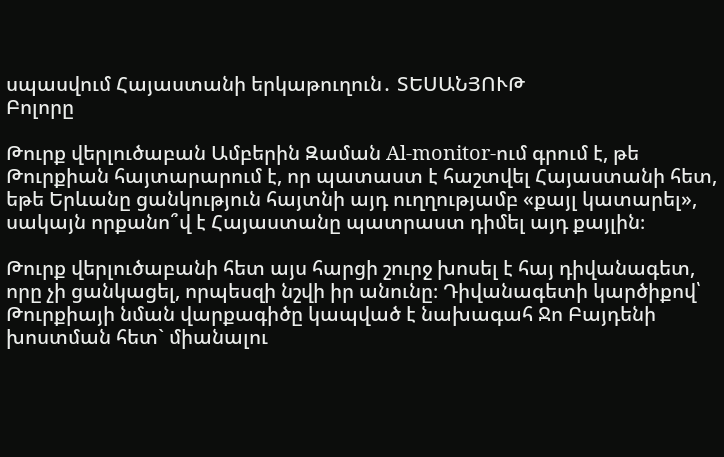սպասվում Հայաստանի երկաթուղուն․ ՏԵՍԱՆՅՈՒԹ
Բոլորը

Թուրք վերլուծաբան Ամբերին Զաման Al-monitor-ում գրում է, թե Թուրքիան հայտարարում է, որ պատաստ է հաշտվել Հայաստանի հետ, եթե Երևանը ցանկություն հայտնի այդ ուղղությամբ «քայլ կատարել», սակայն որքանո՞վ է Հայաստանը պատրաստ դիմել այդ քայլին։

Թուրք վերլուծաբանի հետ այս հարցի շուրջ խոսել է հայ դիվանագետ, որը չի ցանկացել, որպեսզի նշվի իր անունը։ Դիվանագետի կարծիքով՝ Թուրքիայի նման վարքագիծը կապված է նախագահ Ջո Բայդենի խոստման հետ` միանալու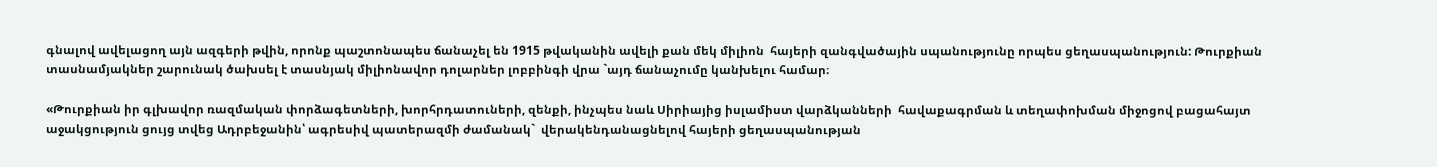գնալով ավելացող այն ազգերի թվին, որոնք պաշտոնապես ճանաչել են 1915 թվականին ավելի քան մեկ միլիոն  հայերի զանգվածային սպանությունը որպես ցեղասպանություն: Թուրքիան տասնամյակներ շարունակ ծախսել է տասնյակ միլիոնավոր դոլարներ լոբբինգի վրա `այդ ճանաչումը կանխելու համար։

«Թուրքիան իր գլխավոր ռազմական փորձագետների, խորհրդատուների, զենքի, ինչպես նաև Սիրիայից իսլամիստ վարձկանների  հավաքագրման և տեղափոխման միջոցով բացահայտ աջակցություն ցույց տվեց Ադրբեջանին՝ ագրեսիվ պատերազմի ժամանակ`  վերակենդանացնելով հայերի ցեղասպանության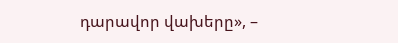դարավոր վախերը», –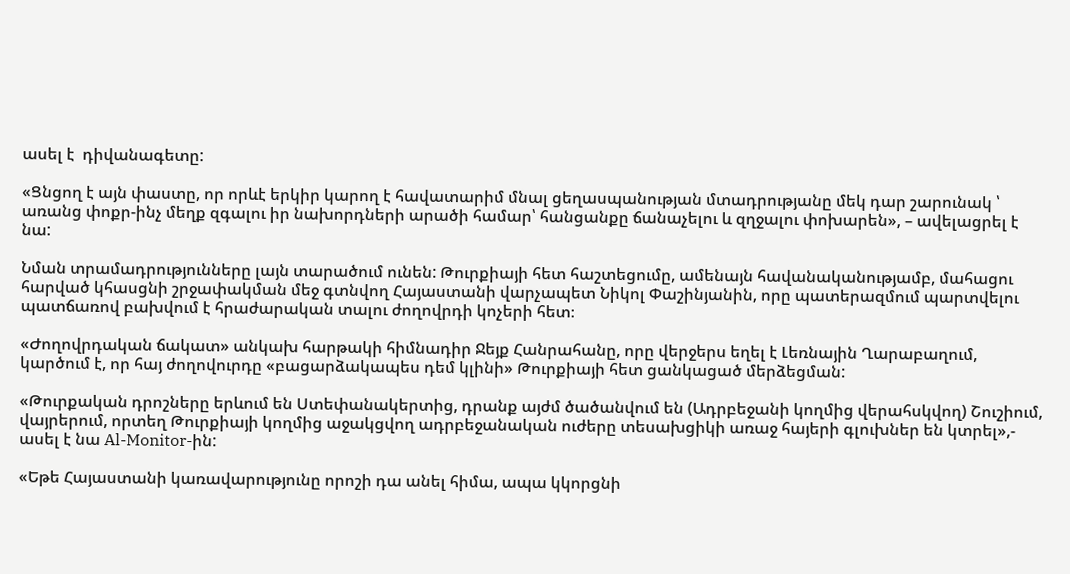ասել է  դիվանագետը:

«Ցնցող է այն փաստը, որ որևէ երկիր կարող է հավատարիմ մնալ ցեղասպանության մտադրությանը մեկ դար շարունակ ՝ առանց փոքր-ինչ մեղք զգալու իր նախորդների արածի համար՝ հանցանքը ճանաչելու և զղջալու փոխարեն», – ավելացրել է նա:

Նման տրամադրությունները լայն տարածում ունեն: Թուրքիայի հետ հաշտեցումը, ամենայն հավանականությամբ, մահացու հարված կհասցնի շրջափակման մեջ գտնվող Հայաստանի վարչապետ Նիկոլ Փաշինյանին, որը պատերազմում պարտվելու պատճառով բախվում է հրաժարական տալու ժողովրդի կոչերի հետ։

«Ժողովրդական ճակատ» անկախ հարթակի հիմնադիր Ջեյք Հանրահանը, որը վերջերս եղել է Լեռնային Ղարաբաղում, կարծում է, որ հայ ժողովուրդը «բացարձակապես դեմ կլինի» Թուրքիայի հետ ցանկացած մերձեցման:

«Թուրքական դրոշները երևում են Ստեփանակերտից, դրանք այժմ ծածանվում են (Ադրբեջանի կողմից վերահսկվող) Շուշիում, վայրերում, որտեղ Թուրքիայի կողմից աջակցվող ադրբեջանական ուժերը տեսախցիկի առաջ հայերի գլուխներ են կտրել»,- ասել է նա Al-Monitor-ին:

«Եթե Հայաստանի կառավարությունը որոշի դա անել հիմա, ապա կկորցնի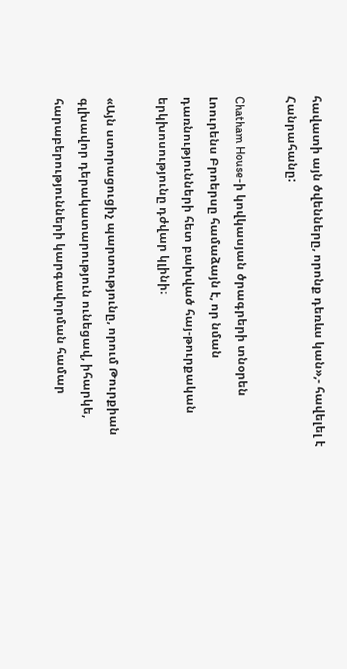հավատի այն ծվենները, որոնք դեռևս կան»,- հավելել է Հանրահանը:

Chatham House-ի կովկասյան ծրագրերի տնօրեն Լոուրենս Բրոերսը համաձայն է, որ նման դառնությունների հետ բախված հայ-թուրքական երկխոսությունը դժվար կլինի։

«Այն ստորացուցիչ պարտությունը, որում Թուրքիան գլխավոր դերակատարություն ունեցավ, իհարկե, հարաբերությունների կարգավորման համար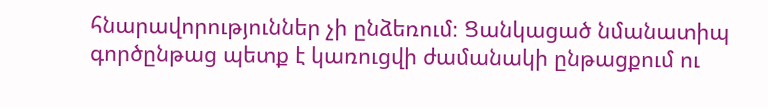հնարավորություններ չի ընձեռում։ Ցանկացած նմանատիպ գործընթաց պետք է կառուցվի ժամանակի ընթացքում ու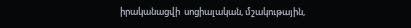իրականացվի  սոցիալական, մշակութային,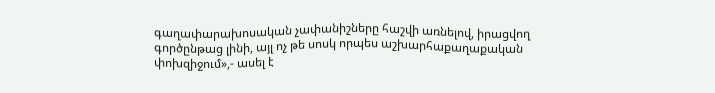գաղափարախոսական չափանիշները հաշվի առնելով, իրացվող գործընթաց լինի, այլ ոչ թե սոսկ որպես աշխարհաքաղաքական փոխզիջում»,- ասել է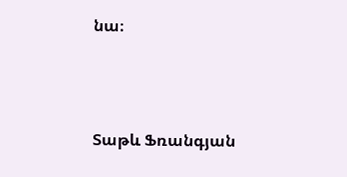նա։



Տաթև Ֆռանգյան